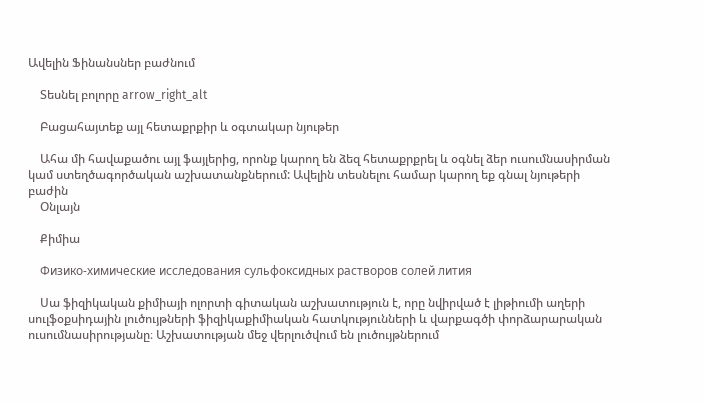Ավելին Ֆինանսներ բաժնում

    Տեսնել բոլորը arrow_right_alt

    Բացահայտեք այլ հետաքրքիր և օգտակար նյութեր

    Ահա մի հավաքածու այլ ֆայլերից, որոնք կարող են ձեզ հետաքրքրել և օգնել ձեր ուսումնասիրման կամ ստեղծագործական աշխատանքներում: Ավելին տեսնելու համար կարող եք գնալ նյութերի բաժին
    Օնլայն

    Քիմիա

    Физико-химические исследования сульфоксидных растворов солей лития

    Սա ֆիզիկական քիմիայի ոլորտի գիտական աշխատություն է, որը նվիրված է լիթիումի աղերի սուլֆօքսիդային լուծույթների ֆիզիկաքիմիական հատկությունների և վարքագծի փորձարարական ուսումնասիրությանը։ Աշխատության մեջ վերլուծվում են լուծույթներում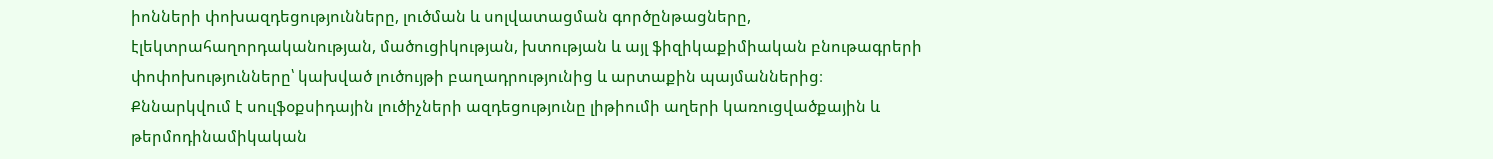իոնների փոխազդեցությունները, լուծման և սոլվատացման գործընթացները, էլեկտրահաղորդականության, մածուցիկության, խտության և այլ ֆիզիկաքիմիական բնութագրերի փոփոխությունները՝ կախված լուծույթի բաղադրությունից և արտաքին պայմաններից։ Քննարկվում է սուլֆօքսիդային լուծիչների ազդեցությունը լիթիումի աղերի կառուցվածքային և թերմոդինամիկական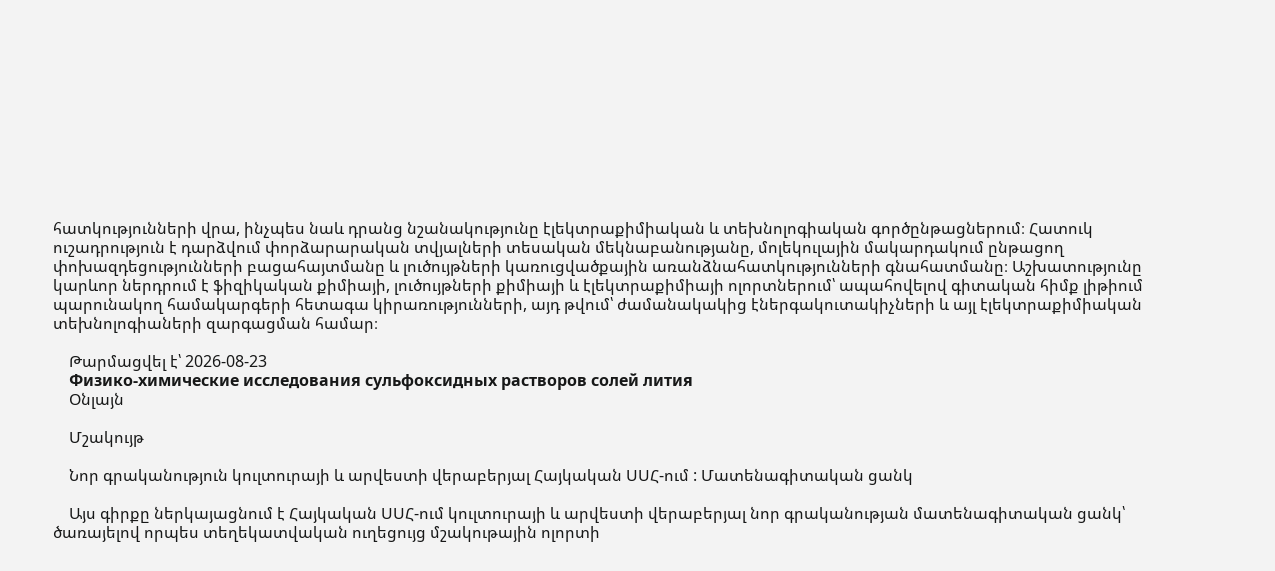հատկությունների վրա, ինչպես նաև դրանց նշանակությունը էլեկտրաքիմիական և տեխնոլոգիական գործընթացներում։ Հատուկ ուշադրություն է դարձվում փորձարարական տվյալների տեսական մեկնաբանությանը, մոլեկուլային մակարդակում ընթացող փոխազդեցությունների բացահայտմանը և լուծույթների կառուցվածքային առանձնահատկությունների գնահատմանը։ Աշխատությունը կարևոր ներդրում է ֆիզիկական քիմիայի, լուծույթների քիմիայի և էլեկտրաքիմիայի ոլորտներում՝ ապահովելով գիտական հիմք լիթիում պարունակող համակարգերի հետագա կիրառությունների, այդ թվում՝ ժամանակակից էներգակուտակիչների և այլ էլեկտրաքիմիական տեխնոլոգիաների զարգացման համար։

    Թարմացվել է՝ 2026-08-23
    Физико-химические исследования сульфоксидных растворов солей лития
    Օնլայն

    Մշակույթ

    Նոր գրականություն կուլտուրայի և արվեստի վերաբերյալ Հայկական ՍՍՀ-ում : Մատենագիտական ցանկ

    Այս գիրքը ներկայացնում է Հայկական ՍՍՀ-ում կուլտուրայի և արվեստի վերաբերյալ նոր գրականության մատենագիտական ցանկ՝ ծառայելով որպես տեղեկատվական ուղեցույց մշակութային ոլորտի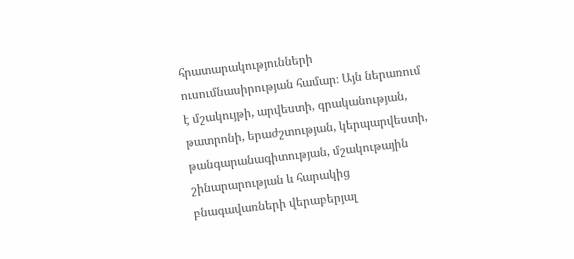հրատարակությունների ուսումնասիրության համար։ Այն ներառում է մշակույթի, արվեստի, գրականության, թատրոնի, երաժշտության, կերպարվեստի, թանգարանագիտության, մշակութային շինարարության և հարակից բնագավառների վերաբերյալ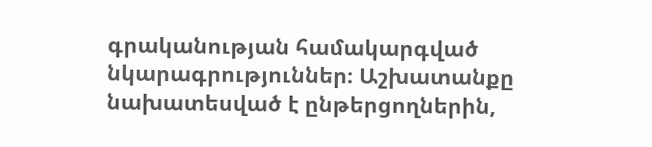գրականության համակարգված նկարագրություններ։ Աշխատանքը նախատեսված է ընթերցողներին,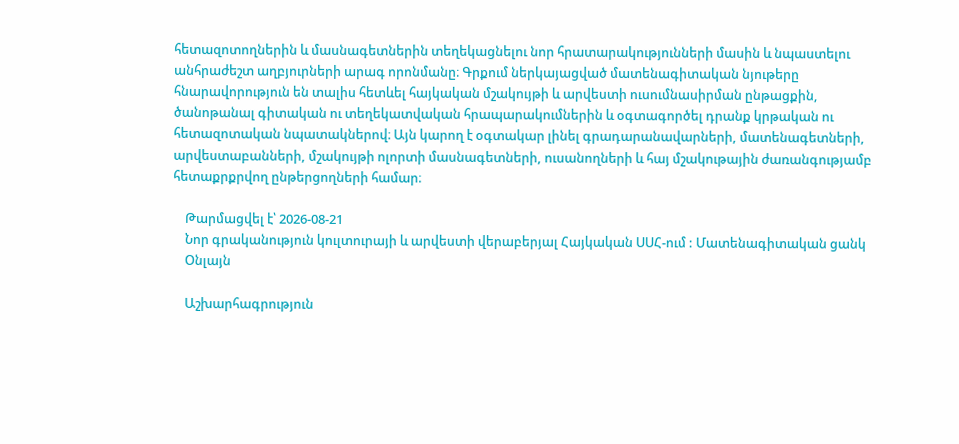հետազոտողներին և մասնագետներին տեղեկացնելու նոր հրատարակությունների մասին և նպաստելու անհրաժեշտ աղբյուրների արագ որոնմանը։ Գրքում ներկայացված մատենագիտական նյութերը հնարավորություն են տալիս հետևել հայկական մշակույթի և արվեստի ուսումնասիրման ընթացքին, ծանոթանալ գիտական ու տեղեկատվական հրապարակումներին և օգտագործել դրանք կրթական ու հետազոտական նպատակներով։ Այն կարող է օգտակար լինել գրադարանավարների, մատենագետների, արվեստաբանների, մշակույթի ոլորտի մասնագետների, ուսանողների և հայ մշակութային ժառանգությամբ հետաքրքրվող ընթերցողների համար։

    Թարմացվել է՝ 2026-08-21
    Նոր գրականություն կուլտուրայի և արվեստի վերաբերյալ Հայկական ՍՍՀ-ում : Մատենագիտական ցանկ
    Օնլայն

    Աշխարհագրություն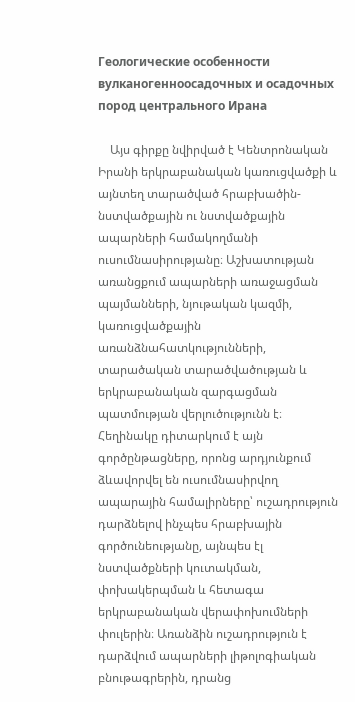Геологические особенности вулканогенноосадочных и осадочных пород центрального Ирана

    Այս գիրքը նվիրված է Կենտրոնական Իրանի երկրաբանական կառուցվածքի և այնտեղ տարածված հրաբխածին- նստվածքային ու նստվածքային ապարների համակողմանի ուսումնասիրությանը։ Աշխատության առանցքում ապարների առաջացման պայմանների, նյութական կազմի, կառուցվածքային առանձնահատկությունների, տարածական տարածվածության և երկրաբանական զարգացման պատմության վերլուծությունն է։ Հեղինակը դիտարկում է այն գործընթացները, որոնց արդյունքում ձևավորվել են ուսումնասիրվող ապարային համալիրները՝ ուշադրություն դարձնելով ինչպես հրաբխային գործունեությանը, այնպես էլ նստվածքների կուտակման, փոխակերպման և հետագա երկրաբանական վերափոխումների փուլերին։ Առանձին ուշադրություն է դարձվում ապարների լիթոլոգիական բնութագրերին, դրանց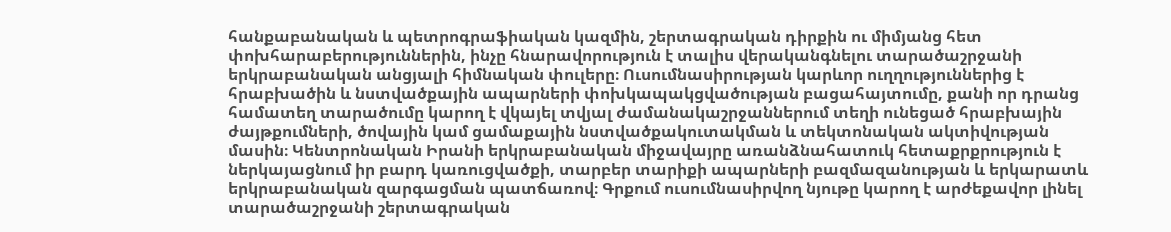հանքաբանական և պետրոգրաֆիական կազմին, շերտագրական դիրքին ու միմյանց հետ փոխհարաբերություններին, ինչը հնարավորություն է տալիս վերականգնելու տարածաշրջանի երկրաբանական անցյալի հիմնական փուլերը։ Ուսումնասիրության կարևոր ուղղություններից է հրաբխածին և նստվածքային ապարների փոխկապակցվածության բացահայտումը, քանի որ դրանց համատեղ տարածումը կարող է վկայել տվյալ ժամանակաշրջաններում տեղի ունեցած հրաբխային ժայթքումների, ծովային կամ ցամաքային նստվածքակուտակման և տեկտոնական ակտիվության մասին։ Կենտրոնական Իրանի երկրաբանական միջավայրը առանձնահատուկ հետաքրքրություն է ներկայացնում իր բարդ կառուցվածքի, տարբեր տարիքի ապարների բազմազանության և երկարատև երկրաբանական զարգացման պատճառով։ Գրքում ուսումնասիրվող նյութը կարող է արժեքավոր լինել տարածաշրջանի շերտագրական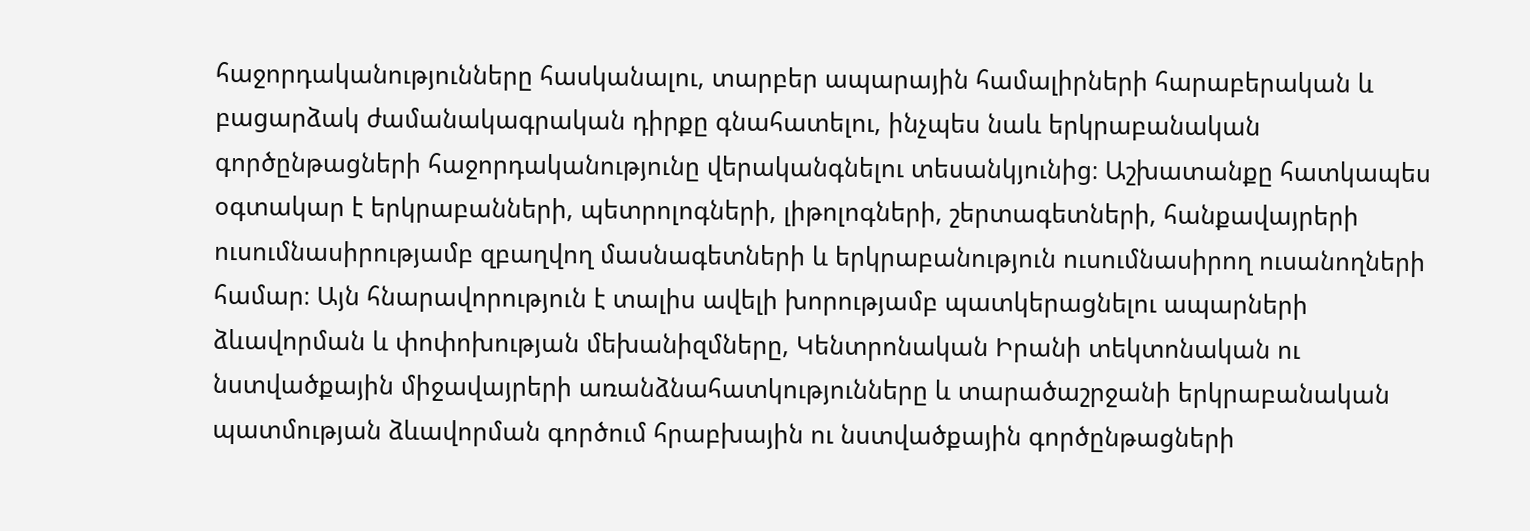հաջորդականությունները հասկանալու, տարբեր ապարային համալիրների հարաբերական և բացարձակ ժամանակագրական դիրքը գնահատելու, ինչպես նաև երկրաբանական գործընթացների հաջորդականությունը վերականգնելու տեսանկյունից։ Աշխատանքը հատկապես օգտակար է երկրաբանների, պետրոլոգների, լիթոլոգների, շերտագետների, հանքավայրերի ուսումնասիրությամբ զբաղվող մասնագետների և երկրաբանություն ուսումնասիրող ուսանողների համար։ Այն հնարավորություն է տալիս ավելի խորությամբ պատկերացնելու ապարների ձևավորման և փոփոխության մեխանիզմները, Կենտրոնական Իրանի տեկտոնական ու նստվածքային միջավայրերի առանձնահատկությունները և տարածաշրջանի երկրաբանական պատմության ձևավորման գործում հրաբխային ու նստվածքային գործընթացների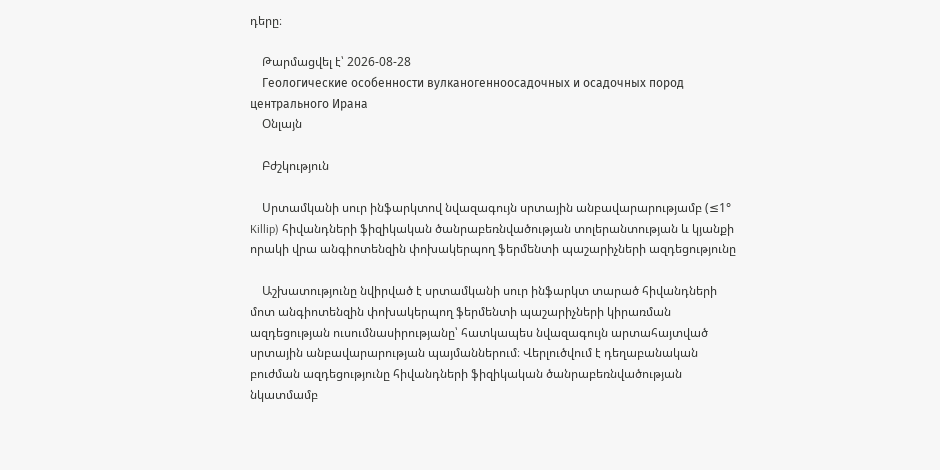դերը։

    Թարմացվել է՝ 2026-08-28
    Геологические особенности вулканогенноосадочных и осадочных пород центрального Ирана
    Օնլայն

    Բժշկություն

    Սրտամկանի սուր ինֆարկտով նվազագույն սրտային անբավարարությամբ (≤1° Killip) հիվանդների ֆիզիկական ծանրաբեռնվածության տոլերանտության և կյանքի որակի վրա անգիոտենզին փոխակերպող ֆերմենտի պաշարիչների ազդեցությունը

    Աշխատությունը նվիրված է սրտամկանի սուր ինֆարկտ տարած հիվանդների մոտ անգիոտենզին փոխակերպող ֆերմենտի պաշարիչների կիրառման ազդեցության ուսումնասիրությանը՝ հատկապես նվազագույն արտահայտված սրտային անբավարարության պայմաններում։ Վերլուծվում է դեղաբանական բուժման ազդեցությունը հիվանդների ֆիզիկական ծանրաբեռնվածության նկատմամբ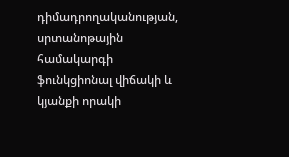դիմադրողականության, սրտանոթային համակարգի ֆունկցիոնալ վիճակի և կյանքի որակի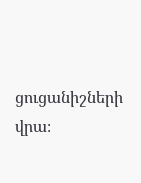ցուցանիշների վրա։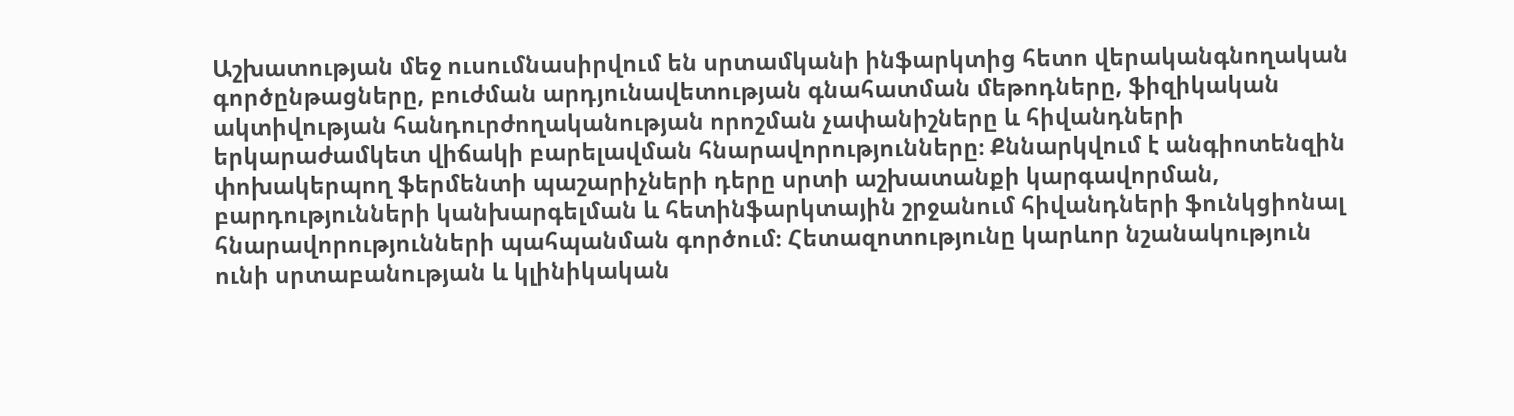Աշխատության մեջ ուսումնասիրվում են սրտամկանի ինֆարկտից հետո վերականգնողական գործընթացները, բուժման արդյունավետության գնահատման մեթոդները, ֆիզիկական ակտիվության հանդուրժողականության որոշման չափանիշները և հիվանդների երկարաժամկետ վիճակի բարելավման հնարավորությունները։ Քննարկվում է անգիոտենզին փոխակերպող ֆերմենտի պաշարիչների դերը սրտի աշխատանքի կարգավորման, բարդությունների կանխարգելման և հետինֆարկտային շրջանում հիվանդների ֆունկցիոնալ հնարավորությունների պահպանման գործում։ Հետազոտությունը կարևոր նշանակություն ունի սրտաբանության և կլինիկական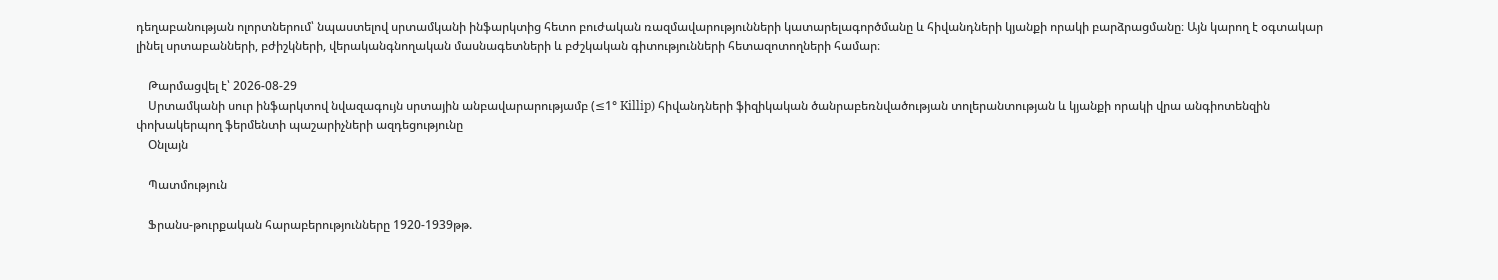դեղաբանության ոլորտներում՝ նպաստելով սրտամկանի ինֆարկտից հետո բուժական ռազմավարությունների կատարելագործմանը և հիվանդների կյանքի որակի բարձրացմանը։ Այն կարող է օգտակար լինել սրտաբանների, բժիշկների, վերականգնողական մասնագետների և բժշկական գիտությունների հետազոտողների համար։

    Թարմացվել է՝ 2026-08-29
    Սրտամկանի սուր ինֆարկտով նվազագույն սրտային անբավարարությամբ (≤1° Killip) հիվանդների ֆիզիկական ծանրաբեռնվածության տոլերանտության և կյանքի որակի վրա անգիոտենզին փոխակերպող ֆերմենտի պաշարիչների ազդեցությունը
    Օնլայն

    Պատմություն

    Ֆրանս-թուրքական հարաբերությունները 1920-1939թթ.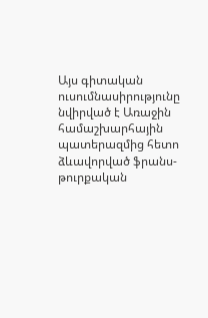Այս գիտական ուսումնասիրությունը նվիրված է Առաջին համաշխարհային պատերազմից հետո ձևավորված ֆրանս-թուրքական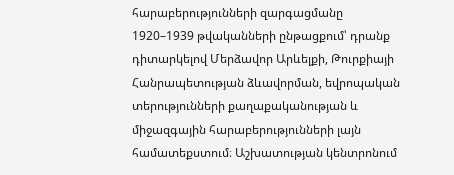հարաբերությունների զարգացմանը 1920–1939 թվականների ընթացքում՝ դրանք դիտարկելով Մերձավոր Արևելքի, Թուրքիայի Հանրապետության ձևավորման, եվրոպական տերությունների քաղաքականության և միջազգային հարաբերությունների լայն համատեքստում։ Աշխատության կենտրոնում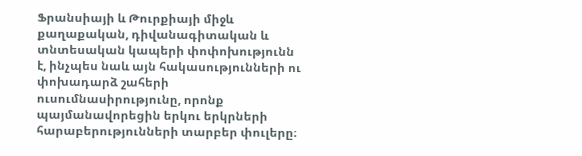Ֆրանսիայի և Թուրքիայի միջև քաղաքական, դիվանագիտական և տնտեսական կապերի փոփոխությունն է, ինչպես նաև այն հակասությունների ու փոխադարձ շահերի ուսումնասիրությունը, որոնք պայմանավորեցին երկու երկրների հարաբերությունների տարբեր փուլերը։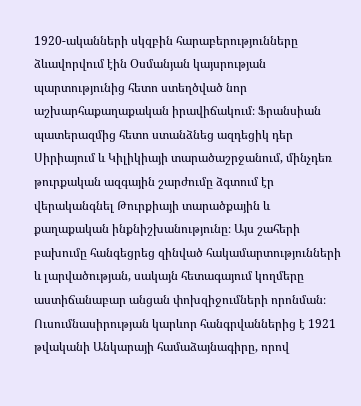1920-ականների սկզբին հարաբերությունները ձևավորվում էին Օսմանյան կայսրության պարտությունից հետո ստեղծված նոր աշխարհաքաղաքական իրավիճակում։ Ֆրանսիան պատերազմից հետո ստանձնեց ազդեցիկ դեր Սիրիայում և Կիլիկիայի տարածաշրջանում, մինչդեռ թուրքական ազգային շարժումը ձգտում էր վերականգնել Թուրքիայի տարածքային և քաղաքական ինքնիշխանությունը։ Այս շահերի բախումը հանգեցրեց զինված հակամարտությունների և լարվածության, սակայն հետագայում կողմերը աստիճանաբար անցան փոխզիջումների որոնման։ Ուսումնասիրության կարևոր հանգրվաններից է 1921 թվականի Անկարայի համաձայնագիրը, որով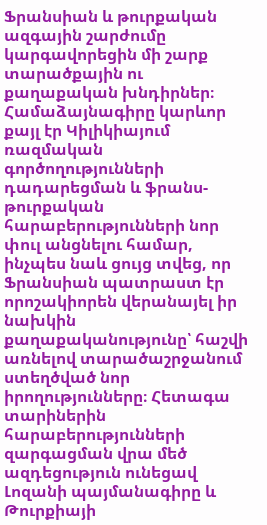Ֆրանսիան և թուրքական ազգային շարժումը կարգավորեցին մի շարք տարածքային ու քաղաքական խնդիրներ։ Համաձայնագիրը կարևոր քայլ էր Կիլիկիայում ռազմական գործողությունների դադարեցման և ֆրանս-թուրքական հարաբերությունների նոր փուլ անցնելու համար, ինչպես նաև ցույց տվեց, որ Ֆրանսիան պատրաստ էր որոշակիորեն վերանայել իր նախկին քաղաքականությունը՝ հաշվի առնելով տարածաշրջանում ստեղծված նոր իրողությունները։ Հետագա տարիներին հարաբերությունների զարգացման վրա մեծ ազդեցություն ունեցավ Լոզանի պայմանագիրը և Թուրքիայի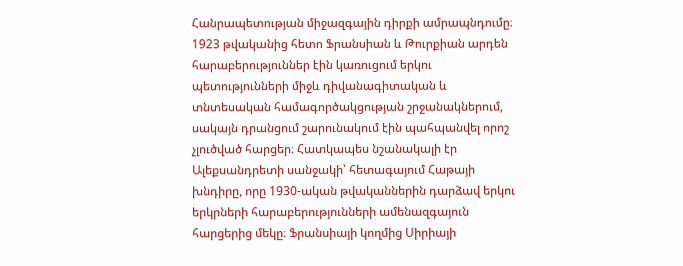Հանրապետության միջազգային դիրքի ամրապնդումը։ 1923 թվականից հետո Ֆրանսիան և Թուրքիան արդեն հարաբերություններ էին կառուցում երկու պետությունների միջև դիվանագիտական և տնտեսական համագործակցության շրջանակներում, սակայն դրանցում շարունակում էին պահպանվել որոշ չլուծված հարցեր։ Հատկապես նշանակալի էր Ալեքսանդրետի սանջակի՝ հետագայում Հաթայի խնդիրը, որը 1930-ական թվականներին դարձավ երկու երկրների հարաբերությունների ամենազգայուն հարցերից մեկը։ Ֆրանսիայի կողմից Սիրիայի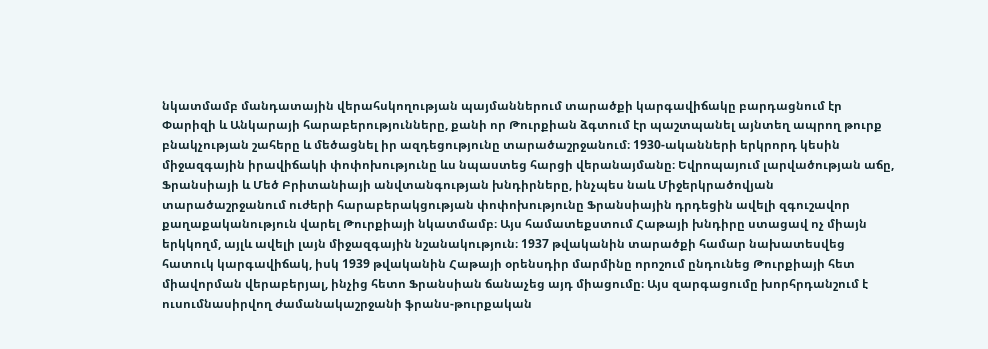նկատմամբ մանդատային վերահսկողության պայմաններում տարածքի կարգավիճակը բարդացնում էր Փարիզի և Անկարայի հարաբերությունները, քանի որ Թուրքիան ձգտում էր պաշտպանել այնտեղ ապրող թուրք բնակչության շահերը և մեծացնել իր ազդեցությունը տարածաշրջանում։ 1930-ականների երկրորդ կեսին միջազգային իրավիճակի փոփոխությունը ևս նպաստեց հարցի վերանայմանը։ Եվրոպայում լարվածության աճը, Ֆրանսիայի և Մեծ Բրիտանիայի անվտանգության խնդիրները, ինչպես նաև Միջերկրածովյան տարածաշրջանում ուժերի հարաբերակցության փոփոխությունը Ֆրանսիային դրդեցին ավելի զգուշավոր քաղաքականություն վարել Թուրքիայի նկատմամբ։ Այս համատեքստում Հաթայի խնդիրը ստացավ ոչ միայն երկկողմ, այլև ավելի լայն միջազգային նշանակություն։ 1937 թվականին տարածքի համար նախատեսվեց հատուկ կարգավիճակ, իսկ 1939 թվականին Հաթայի օրենսդիր մարմինը որոշում ընդունեց Թուրքիայի հետ միավորման վերաբերյալ, ինչից հետո Ֆրանսիան ճանաչեց այդ միացումը։ Այս զարգացումը խորհրդանշում է ուսումնասիրվող ժամանակաշրջանի ֆրանս-թուրքական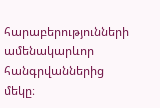հարաբերությունների ամենակարևոր հանգրվաններից մեկը։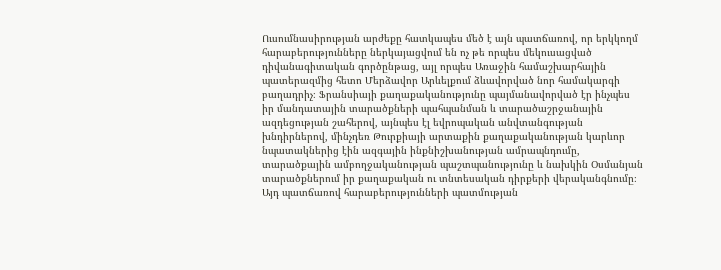Ուսումնասիրության արժեքը հատկապես մեծ է այն պատճառով, որ երկկողմ հարաբերությունները ներկայացվում են ոչ թե որպես մեկուսացված դիվանագիտական գործընթաց, այլ որպես Առաջին համաշխարհային պատերազմից հետո Մերձավոր Արևելքում ձևավորված նոր համակարգի բաղադրիչ։ Ֆրանսիայի քաղաքականությունը պայմանավորված էր ինչպես իր մանդատային տարածքների պահպանման և տարածաշրջանային ազդեցության շահերով, այնպես էլ եվրոպական անվտանգության խնդիրներով, մինչդեռ Թուրքիայի արտաքին քաղաքականության կարևոր նպատակներից էին ազգային ինքնիշխանության ամրապնդումը, տարածքային ամբողջականության պաշտպանությունը և նախկին Օսմանյան տարածքներում իր քաղաքական ու տնտեսական դիրքերի վերականգնումը։ Այդ պատճառով հարաբերությունների պատմության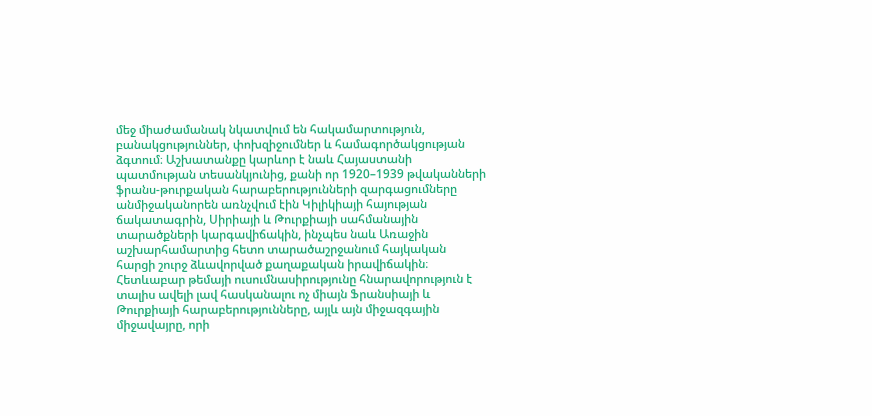մեջ միաժամանակ նկատվում են հակամարտություն, բանակցություններ, փոխզիջումներ և համագործակցության ձգտում։ Աշխատանքը կարևոր է նաև Հայաստանի պատմության տեսանկյունից, քանի որ 1920–1939 թվականների ֆրանս-թուրքական հարաբերությունների զարգացումները անմիջականորեն առնչվում էին Կիլիկիայի հայության ճակատագրին, Սիրիայի և Թուրքիայի սահմանային տարածքների կարգավիճակին, ինչպես նաև Առաջին աշխարհամարտից հետո տարածաշրջանում հայկական հարցի շուրջ ձևավորված քաղաքական իրավիճակին։ Հետևաբար թեմայի ուսումնասիրությունը հնարավորություն է տալիս ավելի լավ հասկանալու ոչ միայն Ֆրանսիայի և Թուրքիայի հարաբերությունները, այլև այն միջազգային միջավայրը, որի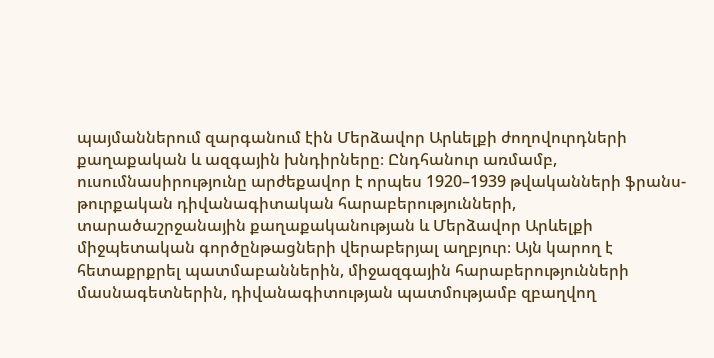պայմաններում զարգանում էին Մերձավոր Արևելքի ժողովուրդների քաղաքական և ազգային խնդիրները։ Ընդհանուր առմամբ, ուսումնասիրությունը արժեքավոր է որպես 1920–1939 թվականների ֆրանս-թուրքական դիվանագիտական հարաբերությունների, տարածաշրջանային քաղաքականության և Մերձավոր Արևելքի միջպետական գործընթացների վերաբերյալ աղբյուր։ Այն կարող է հետաքրքրել պատմաբաններին, միջազգային հարաբերությունների մասնագետներին, դիվանագիտության պատմությամբ զբաղվող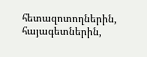հետազոտողներին, հայագետներին,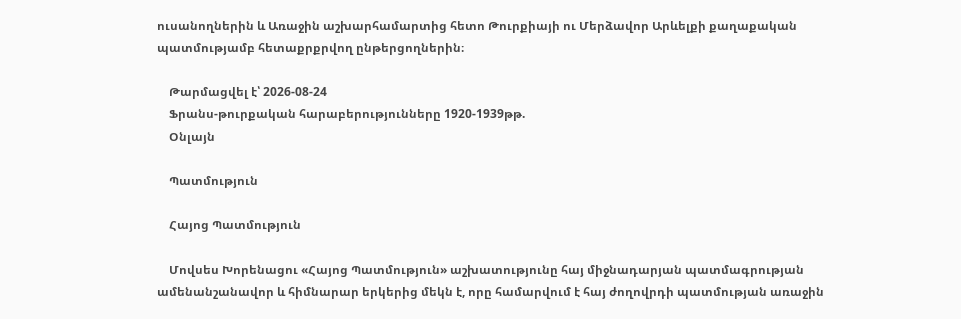ուսանողներին և Առաջին աշխարհամարտից հետո Թուրքիայի ու Մերձավոր Արևելքի քաղաքական պատմությամբ հետաքրքրվող ընթերցողներին։

    Թարմացվել է՝ 2026-08-24
    Ֆրանս-թուրքական հարաբերությունները 1920-1939թթ.
    Օնլայն

    Պատմություն

    Հայոց Պատմություն

    Մովսես Խորենացու «Հայոց Պատմություն» աշխատությունը հայ միջնադարյան պատմագրության ամենանշանավոր և հիմնարար երկերից մեկն է, որը համարվում է հայ ժողովրդի պատմության առաջին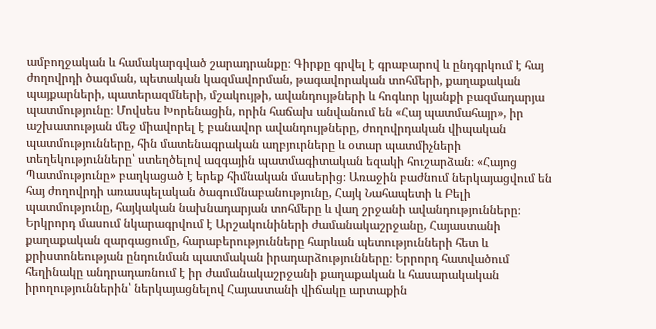ամբողջական և համակարգված շարադրանքը։ Գիրքը գրվել է գրաբարով և ընդգրկում է հայ ժողովրդի ծագման, պետական կազմավորման, թագավորական տոհմերի, քաղաքական պայքարների, պատերազմների, մշակույթի, ավանդույթների և հոգևոր կյանքի բազմադարյա պատմությունը։ Մովսես Խորենացին, որին հաճախ անվանում են «Հայ պատմահայր», իր աշխատության մեջ միավորել է բանավոր ավանդույթները, ժողովրդական վիպական պատմությունները, հին մատենագրական աղբյուրները և օտար պատմիչների տեղեկությունները՝ ստեղծելով ազգային պատմագիտական եզակի հուշարձան։ «Հայոց Պատմությունը» բաղկացած է երեք հիմնական մասերից։ Առաջին բաժնում ներկայացվում են հայ ժողովրդի առասպելական ծագումնաբանությունը, Հայկ Նահապետի և Բելի պատմությունը, հայկական նախնադարյան տոհմերը և վաղ շրջանի ավանդությունները։ Երկրորդ մասում նկարագրվում է Արշակունիների ժամանակաշրջանը, Հայաստանի քաղաքական զարգացումը, հարաբերությունները հարևան պետությունների հետ և քրիստոնեության ընդունման պատմական իրադարձությունները։ Երրորդ հատվածում հեղինակը անդրադառնում է իր ժամանակաշրջանի քաղաքական և հասարակական իրողություններին՝ ներկայացնելով Հայաստանի վիճակը արտաքին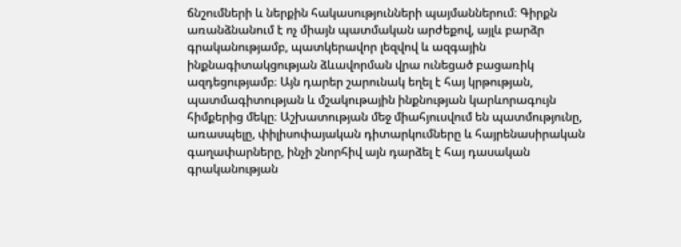ճնշումների և ներքին հակասությունների պայմաններում։ Գիրքն առանձնանում է ոչ միայն պատմական արժեքով, այլև բարձր գրականությամբ, պատկերավոր լեզվով և ազգային ինքնագիտակցության ձևավորման վրա ունեցած բացառիկ ազդեցությամբ։ Այն դարեր շարունակ եղել է հայ կրթության, պատմագիտության և մշակութային ինքնության կարևորագույն հիմքերից մեկը։ Աշխատության մեջ միահյուսվում են պատմությունը, առասպելը, փիլիսոփայական դիտարկումները և հայրենասիրական գաղափարները, ինչի շնորհիվ այն դարձել է հայ դասական գրականության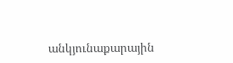անկյունաքարային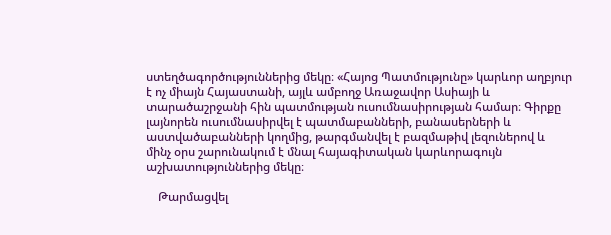ստեղծագործություններից մեկը։ «Հայոց Պատմությունը» կարևոր աղբյուր է ոչ միայն Հայաստանի, այլև ամբողջ Առաջավոր Ասիայի և տարածաշրջանի հին պատմության ուսումնասիրության համար։ Գիրքը լայնորեն ուսումնասիրվել է պատմաբանների, բանասերների և աստվածաբանների կողմից, թարգմանվել է բազմաթիվ լեզուներով և մինչ օրս շարունակում է մնալ հայագիտական կարևորագույն աշխատություններից մեկը։

    Թարմացվել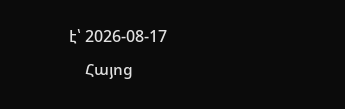է՝ 2026-08-17
    Հայոց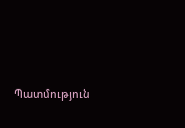Պատմություն